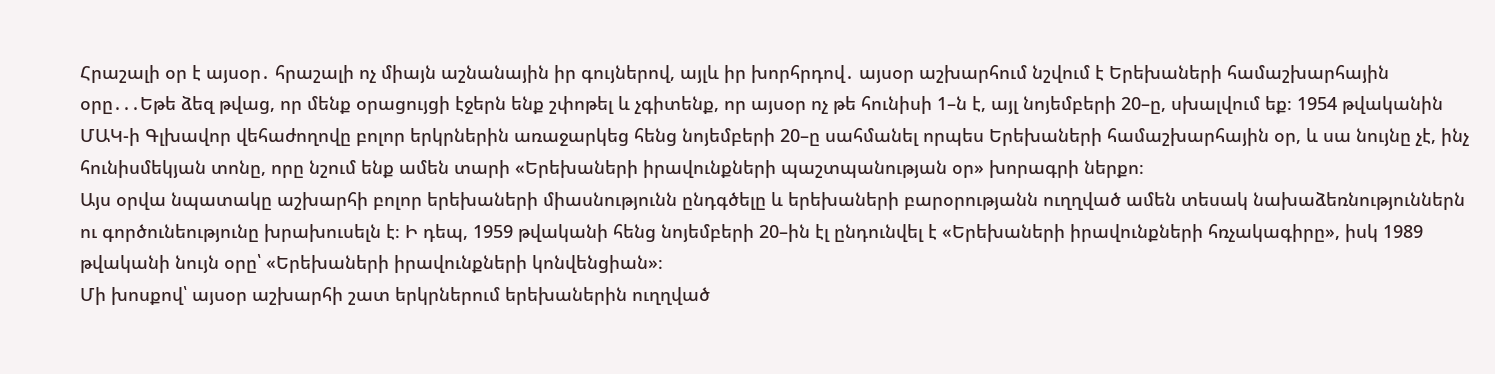Հրաշալի օր է այսօր․ հրաշալի ոչ միայն աշնանային իր գույներով, այլև իր խորհրդով․ այսօր աշխարհում նշվում է Երեխաների համաշխարհային օրը․․․Եթե ձեզ թվաց, որ մենք օրացույցի էջերն ենք շփոթել և չգիտենք, որ այսօր ոչ թե հունիսի 1–ն է, այլ նոյեմբերի 20–ը, սխալվում եք։ 1954 թվականին ՄԱԿ-ի Գլխավոր վեհաժողովը բոլոր երկրներին առաջարկեց հենց նոյեմբերի 20–ը սահմանել որպես Երեխաների համաշխարհային օր, և սա նույնը չէ, ինչ հունիսմեկյան տոնը, որը նշում ենք ամեն տարի «Երեխաների իրավունքների պաշտպանության օր» խորագրի ներքո։
Այս օրվա նպատակը աշխարհի բոլոր երեխաների միասնությունն ընդգծելը և երեխաների բարօրությանն ուղղված ամեն տեսակ նախաձեռնություններն ու գործունեությունը խրախուսելն է։ Ի դեպ, 1959 թվականի հենց նոյեմբերի 20–ին էլ ընդունվել է «Երեխաների իրավունքների հռչակագիրը», իսկ 1989 թվականի նույն օրը՝ «Երեխաների իրավունքների կոնվենցիան»։
Մի խոսքով՝ այսօր աշխարհի շատ երկրներում երեխաներին ուղղված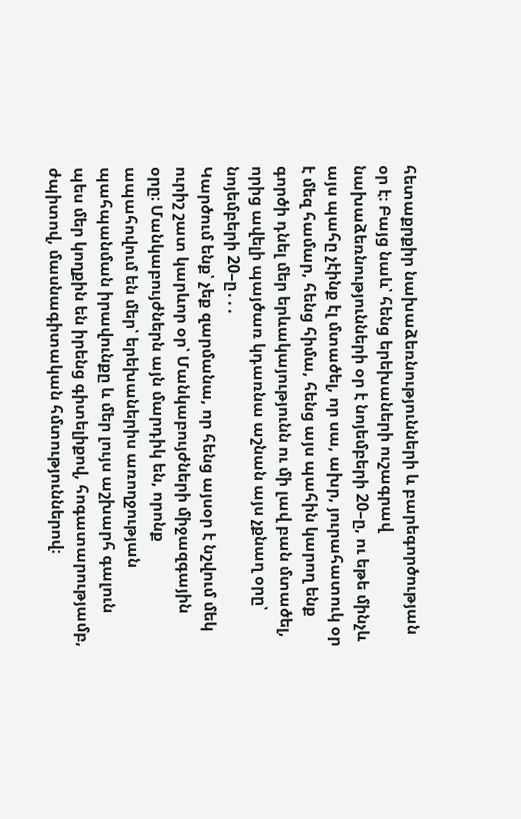հետաքրքիր նախաձեռնությունների և բարեգործության օր է։ Բայց նաև՝ հենց երեխաների ուշագրավ նախաձեռնությունների օր է նոյեմբերի 20–ը, ու եթե մինչև այս պահը չէինք էլ մտածել, որ սա, ախր, յուրահատուկ օր է մեզ համար, հենց հիմա, հենց այս պահին կարող ենք գործի դնել մեր երևակայությունն ու մի լավ բան մտածել, որից ավելի պայծառ կդառնա աշնան այս չքնաղ օրը՝ նոյեմբերի 20–ը․․․
Կարծում ենք՝ չեք զարմանա, որ հենց այսօր է նշվում մեկ ուրիշ շատ կարևոր օր՝ Մանկաբույժների միջազգային օրը։ Մանկաբույժներն այն մարդիկ են, որոնք ապահովում են մեր՝ երեխաներիս առողջության պահպանման իրավունքը և մեր լույս աշխարհ գալուն պես մեր կողքին են իրենց գիտելիքով, հոգատարությամբ, ժպիտով, մասնագիտական հմտություններով։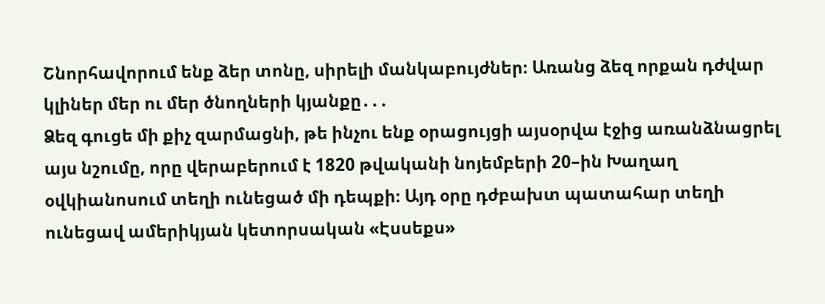Շնորհավորում ենք ձեր տոնը, սիրելի մանկաբույժներ։ Առանց ձեզ որքան դժվար կլիներ մեր ու մեր ծնողների կյանքը․․․
Ձեզ գուցե մի քիչ զարմացնի, թե ինչու ենք օրացույցի այսօրվա էջից առանձնացրել այս նշումը, որը վերաբերում է 1820 թվականի նոյեմբերի 20–ին Խաղաղ օվկիանոսում տեղի ունեցած մի դեպքի։ Այդ օրը դժբախտ պատահար տեղի ունեցավ ամերիկյան կետորսական «Էսսեքս»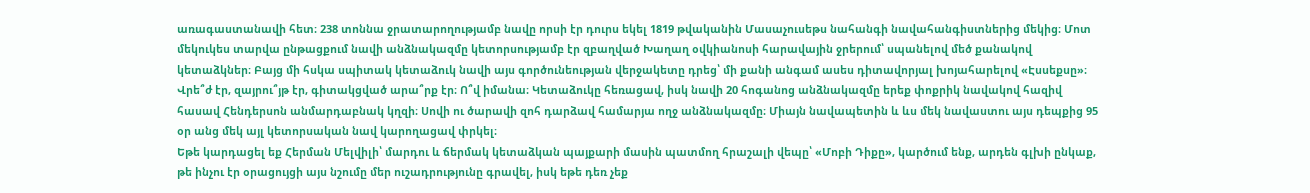առագաստանավի հետ։ 238 տոննա ջրատարողությամբ նավը որսի էր դուրս եկել 1819 թվականին Մասաչուսեթս նահանգի նավահանգիստներից մեկից։ Մոտ մեկուկես տարվա ընթացքում նավի անձնակազմը կետորսությամբ էր զբաղված Խաղաղ օվկիանոսի հարավային ջրերում՝ սպանելով մեծ քանակով կետաձկներ։ Բայց մի հսկա սպիտակ կետաձուկ նավի այս գործունեության վերջակետը դրեց՝ մի քանի անգամ ասես դիտավորյալ խոյահարելով «Էսսեքսը»։
Վրե՞ժ էր, զայրու՞յթ էր, գիտակցված արա՞րք էր։ Ո՞վ իմանա։ Կետաձուկը հեռացավ, իսկ նավի 20 հոգանոց անձնակազմը երեք փոքրիկ նավակով հազիվ հասավ Հենդերսոն անմարդաբնակ կղզի։ Սովի ու ծարավի զոհ դարձավ համարյա ողջ անձնակազմը։ Միայն նավապետին և ևս մեկ նավաստու այս դեպքից 95 օր անց մեկ այլ կետորսական նավ կարողացավ փրկել։
Եթե կարդացել եք Հերման Մելվիլի՝ մարդու և ճերմակ կետաձկան պայքարի մասին պատմող հրաշալի վեպը՝ «Մոբի Դիքը», կարծում ենք, արդեն գլխի ընկաք, թե ինչու էր օրացույցի այս նշումը մեր ուշադրությունը գրավել, իսկ եթե դեռ չեք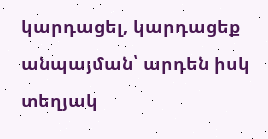կարդացել, կարդացեք անպայման՝ արդեն իսկ տեղյակ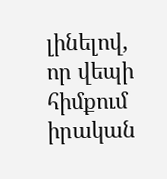լինելով, որ վեպի հիմքում իրական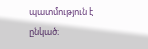պատմություն է ընկած։